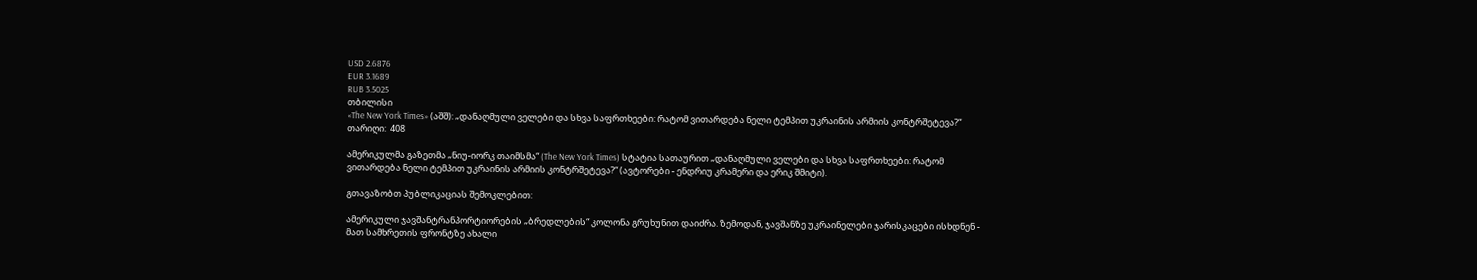USD 2.6876
EUR 3.1689
RUB 3.5025
თბილისი
«The New York Times» (აშშ): „დანაღმული ველები და სხვა საფრთხეები: რატომ ვითარდება ნელი ტემპით უკრაინის არმიის კონტრშეტევა?“
თარიღი:  408

ამერიკულმა გაზეთმა „ნიუ-იორკ თაიმსმა“ (The New York Times) სტატია სათაურით „დანაღმული ველები და სხვა საფრთხეები: რატომ ვითარდება ნელი ტემპით უკრაინის არმიის კონტრშეტევა?“ (ავტორები - ენდრიუ კრამერი და ერიკ შმიტი).

გთავაზობთ პუბლიკაციას შემოკლებით:

ამერიკული ჯავშანტრანპორტიორების „ბრედლების“ კოლონა გრუხუნით დაიძრა. ზემოდან, ჯავშანზე უკრაინელები ჯარისკაცები ისხდნენ - მათ სამხრეთის ფრონტზე ახალი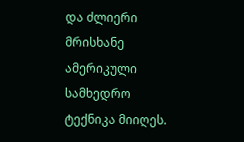და ძლიერი მრისხანე ამერიკული სამხედრო ტექნიკა მიიღეს.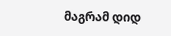მაგრამ დიდ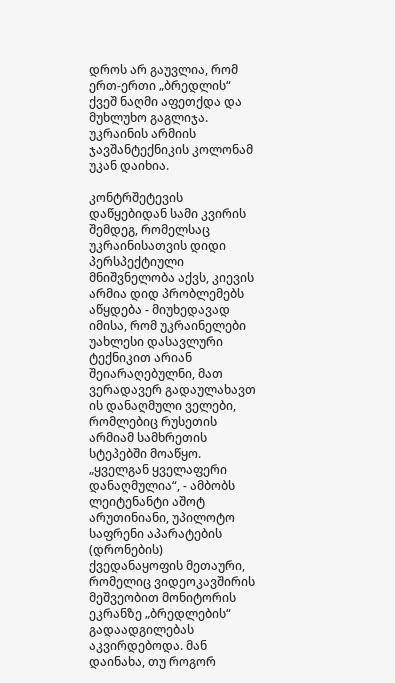დროს არ გაუვლია, რომ ერთ-ერთი „ბრედლის“ ქვეშ ნაღმი აფეთქდა და მუხლუხო გაგლიჯა. უკრაინის არმიის ჯავშანტექნიკის კოლონამ უკან დაიხია.

კონტრშეტევის დაწყებიდან სამი კვირის შემდეგ, რომელსაც უკრაინისათვის დიდი პერსპექტიული მნიშვნელობა აქვს, კიევის არმია დიდ პრობლემებს აწყდება - მიუხედავად იმისა, რომ უკრაინელები უახლესი დასავლური ტექნიკით არიან შეიარაღებულნი, მათ ვერადავერ გადაულახავთ ის დანაღმული ველები, რომლებიც რუსეთის არმიამ სამხრეთის სტეპებში მოაწყო. „ყველგან ყველაფერი დანაღმულია“, - ამბობს ლეიტენანტი აშოტ არუთინიანი, უპილოტო საფრენი აპარატების (დრონების) ქვედანაყოფის მეთაური, რომელიც ვიდეოკავშირის მეშვეობით მონიტორის ეკრანზე „ბრედლების“ გადაადგილებას აკვირდებოდა. მან დაინახა, თუ როგორ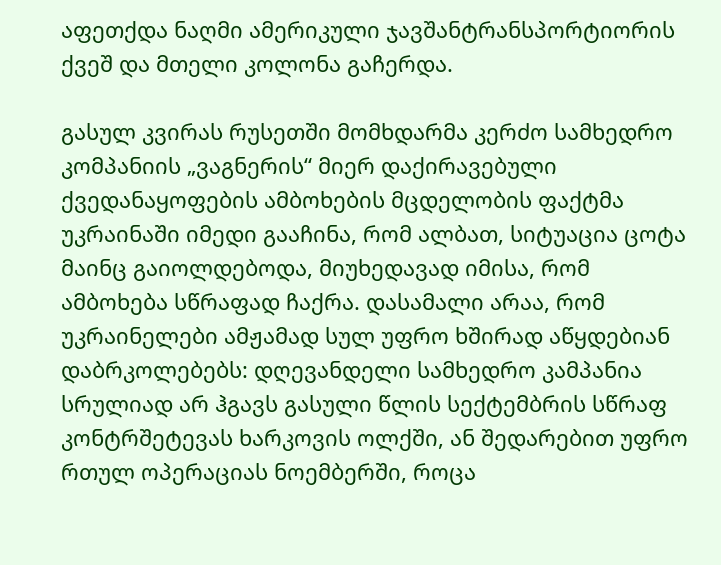აფეთქდა ნაღმი ამერიკული ჯავშანტრანსპორტიორის ქვეშ და მთელი კოლონა გაჩერდა.

გასულ კვირას რუსეთში მომხდარმა კერძო სამხედრო კომპანიის „ვაგნერის“ მიერ დაქირავებული ქვედანაყოფების ამბოხების მცდელობის ფაქტმა უკრაინაში იმედი გააჩინა, რომ ალბათ, სიტუაცია ცოტა მაინც გაიოლდებოდა, მიუხედავად იმისა, რომ ამბოხება სწრაფად ჩაქრა. დასამალი არაა, რომ უკრაინელები ამჟამად სულ უფრო ხშირად აწყდებიან დაბრკოლებებს: დღევანდელი სამხედრო კამპანია სრულიად არ ჰგავს გასული წლის სექტემბრის სწრაფ კონტრშეტევას ხარკოვის ოლქში, ან შედარებით უფრო რთულ ოპერაციას ნოემბერში, როცა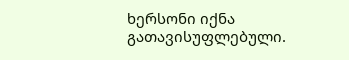ხერსონი იქნა გათავისუფლებული.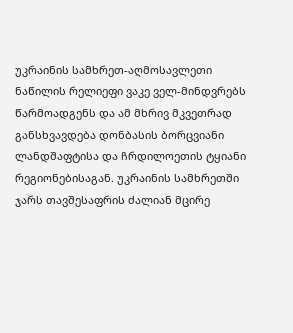უკრაინის სამხრეთ-აღმოსავლეთი ნაწილის რელიეფი ვაკე ველ-მინდვრებს წარმოადგენს და ამ მხრივ მკვეთრად განსხვავდება დონბასის ბორცვიანი ლანდშაფტისა და ჩრდილოეთის ტყიანი რეგიონებისაგან. უკრაინის სამხრეთში ჯარს თავშესაფრის ძალიან მცირე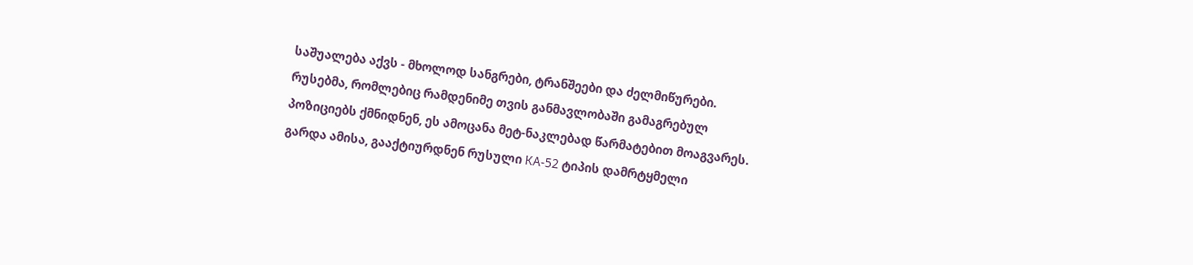საშუალება აქვს - მხოლოდ სანგრები, ტრანშეები და ძელმიწურები. რუსებმა, რომლებიც რამდენიმე თვის განმავლობაში გამაგრებულ პოზიციებს ქმნიდნენ, ეს ამოცანა მეტ-ნაკლებად წარმატებით მოაგვარეს. გარდა ამისა, გააქტიურდნენ რუსული КА-52 ტიპის დამრტყმელი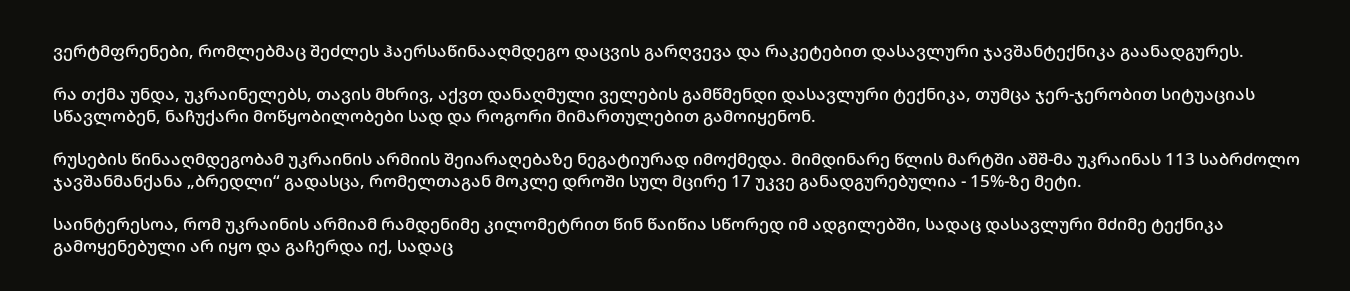ვერტმფრენები, რომლებმაც შეძლეს ჰაერსაწინააღმდეგო დაცვის გარღვევა და რაკეტებით დასავლური ჯავშანტექნიკა გაანადგურეს.

რა თქმა უნდა, უკრაინელებს, თავის მხრივ, აქვთ დანაღმული ველების გამწმენდი დასავლური ტექნიკა, თუმცა ჯერ-ჯერობით სიტუაციას სწავლობენ, ნაჩუქარი მოწყობილობები სად და როგორი მიმართულებით გამოიყენონ.

რუსების წინააღმდეგობამ უკრაინის არმიის შეიარაღებაზე ნეგატიურად იმოქმედა. მიმდინარე წლის მარტში აშშ-მა უკრაინას 113 საბრძოლო ჯავშანმანქანა „ბრედლი“ გადასცა, რომელთაგან მოკლე დროში სულ მცირე 17 უკვე განადგურებულია - 15%-ზე მეტი.

საინტერესოა, რომ უკრაინის არმიამ რამდენიმე კილომეტრით წინ წაიწია სწორედ იმ ადგილებში, სადაც დასავლური მძიმე ტექნიკა გამოყენებული არ იყო და გაჩერდა იქ, სადაც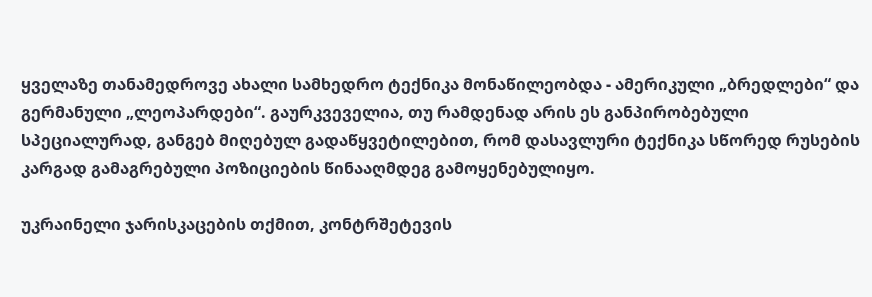ყველაზე თანამედროვე ახალი სამხედრო ტექნიკა მონაწილეობდა - ამერიკული „ბრედლები“ და გერმანული „ლეოპარდები“. გაურკვეველია, თუ რამდენად არის ეს განპირობებული სპეციალურად, განგებ მიღებულ გადაწყვეტილებით, რომ დასავლური ტექნიკა სწორედ რუსების კარგად გამაგრებული პოზიციების წინააღმდეგ გამოყენებულიყო.

უკრაინელი ჯარისკაცების თქმით, კონტრშეტევის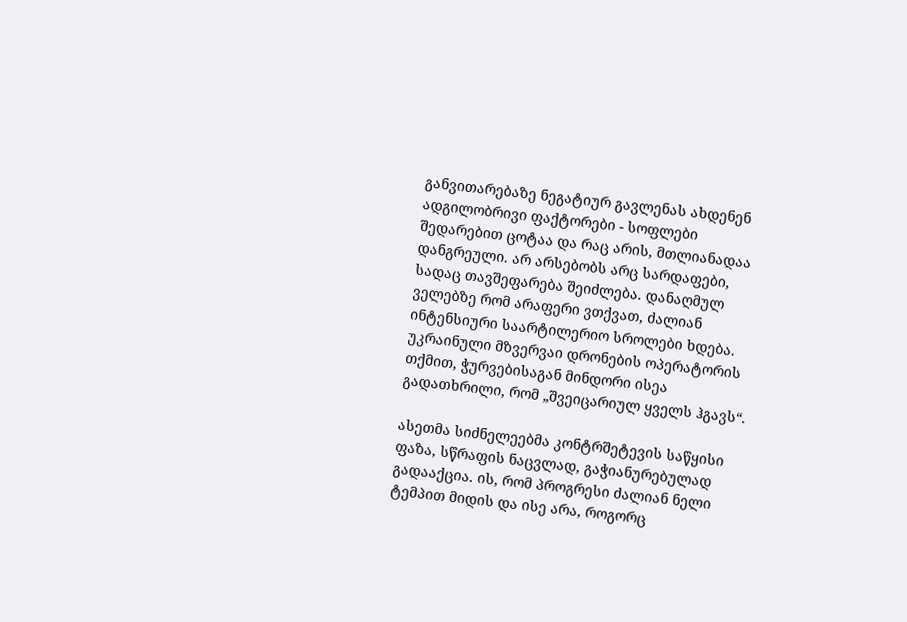განვითარებაზე ნეგატიურ გავლენას ახდენენ ადგილობრივი ფაქტორები - სოფლები შედარებით ცოტაა და რაც არის, მთლიანადაა დანგრეული. არ არსებობს არც სარდაფები, სადაც თავშეფარება შეიძლება. დანაღმულ ველებზე რომ არაფერი ვთქვათ, ძალიან ინტენსიური საარტილერიო სროლები ხდება. უკრაინული მზვერვაი დრონების ოპერატორის თქმით, ჭურვებისაგან მინდორი ისეა გადათხრილი, რომ „შვეიცარიულ ყველს ჰგავს“.

ასეთმა სიძნელეებმა კონტრშეტევის საწყისი ფაზა, სწრაფის ნაცვლად, გაჭიანურებულად გადააქცია. ის, რომ პროგრესი ძალიან ნელი ტემპით მიდის და ისე არა, როგორც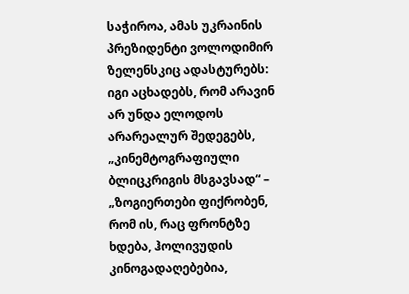საჭიროა, ამას უკრაინის პრეზიდენტი ვოლოდიმირ ზელენსკიც ადასტურებს: იგი აცხადებს, რომ არავინ არ უნდა ელოდოს არარეალურ შედეგებს, „კინემტოგრაფიული ბლიცკრიგის მსგავსად“ – „ზოგიერთები ფიქრობენ, რომ ის, რაც ფრონტზე ხდება, ჰოლივუდის კინოგადაღებებია,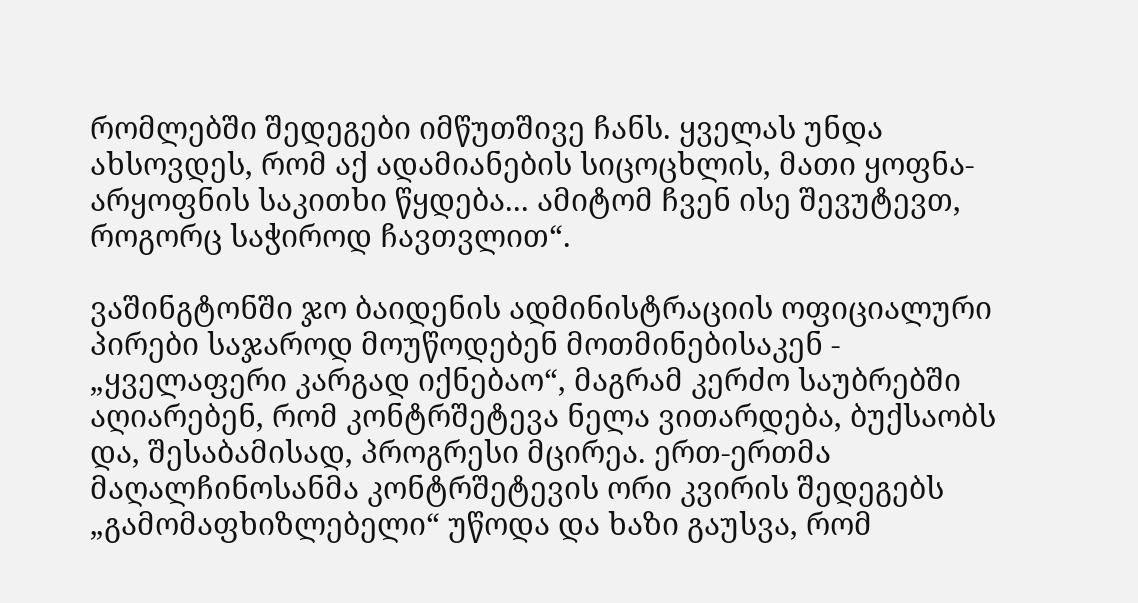რომლებში შედეგები იმწუთშივე ჩანს. ყველას უნდა ახსოვდეს, რომ აქ ადამიანების სიცოცხლის, მათი ყოფნა-არყოფნის საკითხი წყდება... ამიტომ ჩვენ ისე შევუტევთ, როგორც საჭიროდ ჩავთვლით“.

ვაშინგტონში ჯო ბაიდენის ადმინისტრაციის ოფიციალური პირები საჯაროდ მოუწოდებენ მოთმინებისაკენ - „ყველაფერი კარგად იქნებაო“, მაგრამ კერძო საუბრებში  აღიარებენ, რომ კონტრშეტევა ნელა ვითარდება, ბუქსაობს და, შესაბამისად, პროგრესი მცირეა. ერთ-ერთმა მაღალჩინოსანმა კონტრშეტევის ორი კვირის შედეგებს „გამომაფხიზლებელი“ უწოდა და ხაზი გაუსვა, რომ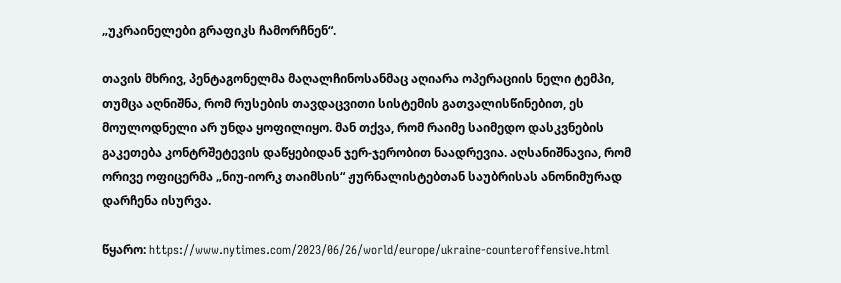„უკრაინელები გრაფიკს ჩამორჩნენ“.

თავის მხრივ, პენტაგონელმა მაღალჩინოსანმაც აღიარა ოპერაციის ნელი ტემპი, თუმცა აღნიშნა, რომ რუსების თავდაცვითი სისტემის გათვალისწინებით, ეს მოულოდნელი არ უნდა ყოფილიყო. მან თქვა, რომ რაიმე საიმედო დასკვნების გაკეთება კონტრშეტევის დაწყებიდან ჯერ-ჯერობით ნაადრევია. აღსანიშნავია, რომ ორივე ოფიცერმა „ნიუ-იორკ თაიმსის“ ჟურნალისტებთან საუბრისას ანონიმურად დარჩენა ისურვა.

წყარო: https://www.nytimes.com/2023/06/26/world/europe/ukraine-counteroffensive.html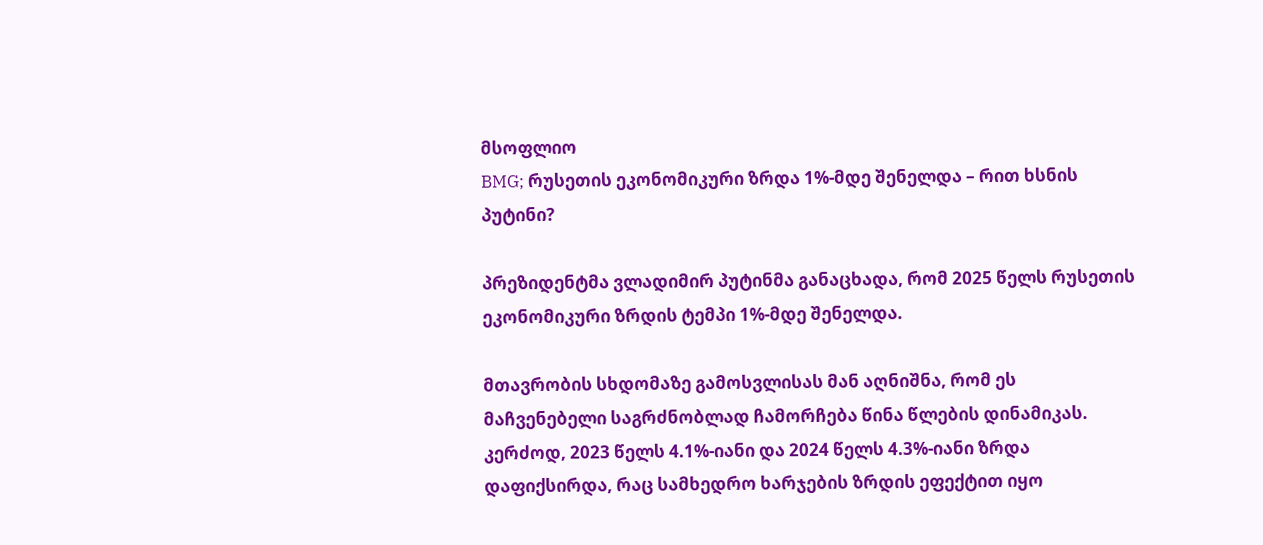მსოფლიო
BMG; რუსეთის ეკონომიკური ზრდა 1%-მდე შენელდა – რით ხსნის პუტინი?

პრეზიდენტმა ვლადიმირ პუტინმა განაცხადა, რომ 2025 წელს რუსეთის ეკონომიკური ზრდის ტემპი 1%-მდე შენელდა.

მთავრობის სხდომაზე გამოსვლისას მან აღნიშნა, რომ ეს მაჩვენებელი საგრძნობლად ჩამორჩება წინა წლების დინამიკას. კერძოდ, 2023 წელს 4.1%-იანი და 2024 წელს 4.3%-იანი ზრდა დაფიქსირდა, რაც სამხედრო ხარჯების ზრდის ეფექტით იყო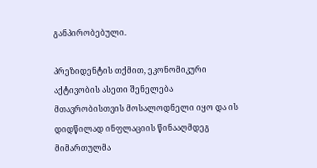განპირობებული.

პრეზიდენტის თქმით, ეკონომიკური აქტივობის ასეთი შენელება მთავრობისთვის მოსალოდნელი იყო და ის დიდწილად ინფლაციის წინააღმდეგ მიმართულმა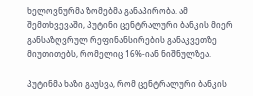ხელოვნურმა ზომებმა განაპირობა. ამ შემთხვევაში, პუტინი ცენტრალური ბანკის მიერ განსაზღვრულ რეფინანსირების განაკვეთზე მიუთითებს, რომელიც 16%-იან ნიშნულზეა.

პუტინმა ხაზი გაუსვა, რომ ცენტრალური ბანკის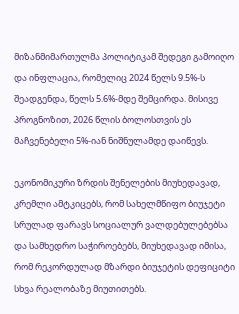მიზანმიმართულმა პოლიტიკამ შედეგი გამოიღო და ინფლაცია, რომელიც 2024 წელს 9.5%-ს შეადგენდა, წელს 5.6%-მდე შემცირდა. მისივე პროგნოზით, 2026 წლის ბოლოსთვის ეს მაჩვენებელი 5%-იან ნიშნულამდე დაიწევს.

ეკონომიკური ზრდის შენელების მიუხედავად, კრემლი ამტკიცებს, რომ სახელმწიფო ბიუჯეტი სრულად ფარავს სოციალურ ვალდებულებებსა და სამხედრო საჭიროებებს, მიუხედავად იმისა, რომ რეკორდულად მზარდი ბიუჯეტის დეფიციტი სხვა რეალობაზე მიუთითებს.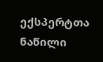ექსპერტთა ნაწილი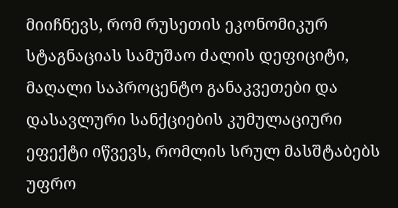მიიჩნევს, რომ რუსეთის ეკონომიკურ სტაგნაციას სამუშაო ძალის დეფიციტი, მაღალი საპროცენტო განაკვეთები და დასავლური სანქციების კუმულაციური ეფექტი იწვევს, რომლის სრულ მასშტაბებს უფრო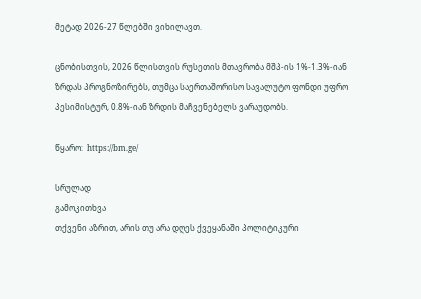მეტად 2026-27 წლებში ვიხილავთ.

ცნობისთვის, 2026 წლისთვის რუსეთის მთავრობა მშპ-ის 1%-1.3%-იან ზრდას პროგნოზირებს, თუმცა საერთაშორისო სავალუტო ფონდი უფრო პესიმისტურ, 0.8%-იან ზრდის მაჩვენებელს ვარაუდობს.

წყარო:  https://bm.ge/

სრულად
გამოკითხვა
თქვენი აზრით, არის თუ არა დღეს ქვეყანაში პოლიტიკური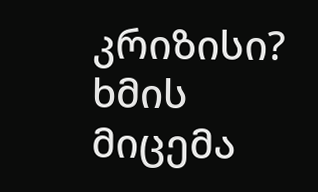კრიზისი?
ხმის მიცემა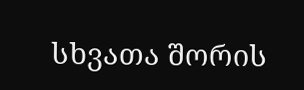სხვათა შორის